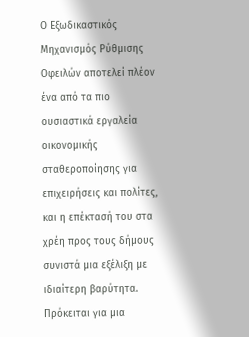Ο Εξωδικαστικός Μηχανισμός Ρύθμισης Οφειλών αποτελεί πλέον ένα από τα πιο ουσιαστικά εργαλεία οικονομικής σταθεροποίησης για επιχειρήσεις και πολίτες, και η επέκτασή του στα χρέη προς τους δήμους συνιστά μια εξέλιξη με ιδιαίτερη βαρύτητα.
Πρόκειται για μια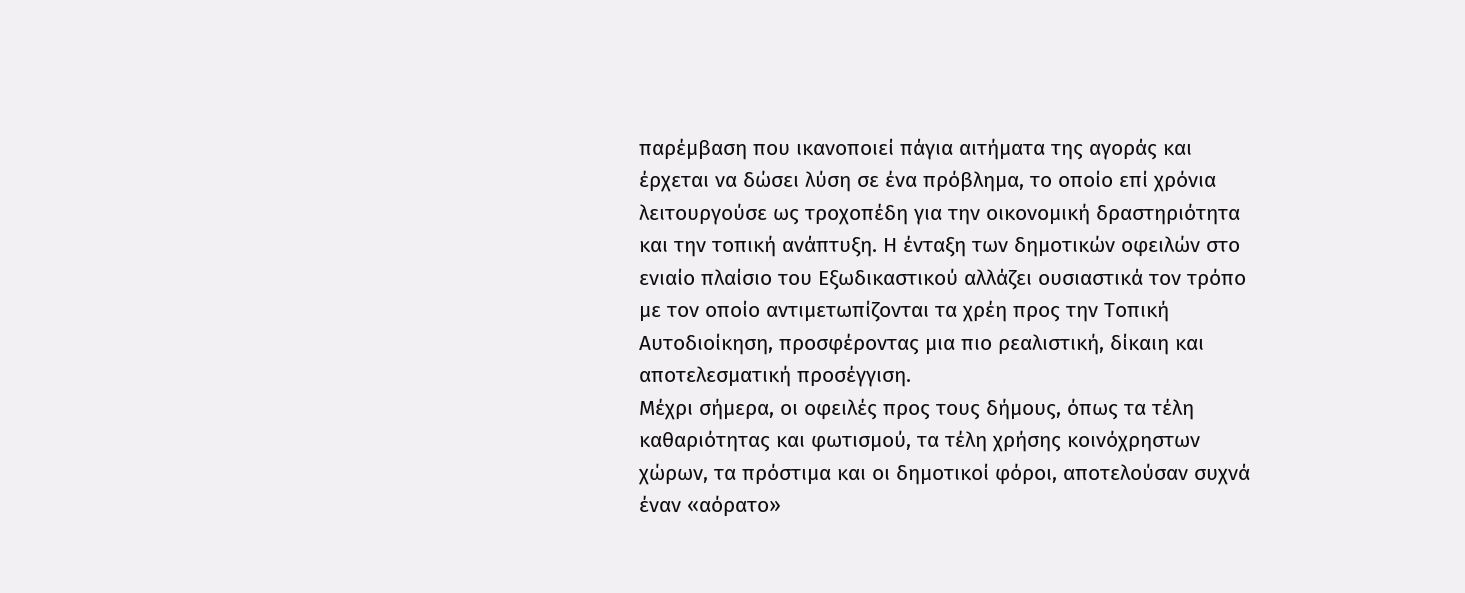παρέμβαση που ικανοποιεί πάγια αιτήματα της αγοράς και έρχεται να δώσει λύση σε ένα πρόβλημα, το οποίο επί χρόνια λειτουργούσε ως τροχοπέδη για την οικονομική δραστηριότητα και την τοπική ανάπτυξη. Η ένταξη των δημοτικών οφειλών στο ενιαίο πλαίσιο του Εξωδικαστικού αλλάζει ουσιαστικά τον τρόπο με τον οποίο αντιμετωπίζονται τα χρέη προς την Τοπική Αυτοδιοίκηση, προσφέροντας μια πιο ρεαλιστική, δίκαιη και αποτελεσματική προσέγγιση.
Μέχρι σήμερα, οι οφειλές προς τους δήμους, όπως τα τέλη καθαριότητας και φωτισμού, τα τέλη χρήσης κοινόχρηστων χώρων, τα πρόστιμα και οι δημοτικοί φόροι, αποτελούσαν συχνά έναν «αόρατο»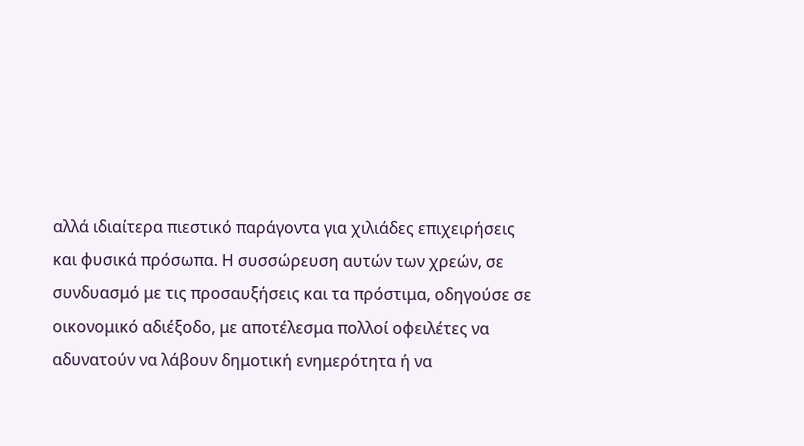αλλά ιδιαίτερα πιεστικό παράγοντα για χιλιάδες επιχειρήσεις και φυσικά πρόσωπα. Η συσσώρευση αυτών των χρεών, σε συνδυασμό με τις προσαυξήσεις και τα πρόστιμα, οδηγούσε σε οικονομικό αδιέξοδο, με αποτέλεσμα πολλοί οφειλέτες να αδυνατούν να λάβουν δημοτική ενημερότητα ή να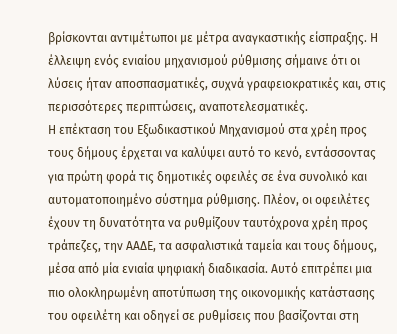βρίσκονται αντιμέτωποι με μέτρα αναγκαστικής είσπραξης. Η έλλειψη ενός ενιαίου μηχανισμού ρύθμισης σήμαινε ότι οι λύσεις ήταν αποσπασματικές, συχνά γραφειοκρατικές και, στις περισσότερες περιπτώσεις, αναποτελεσματικές.
Η επέκταση του Εξωδικαστικού Μηχανισμού στα χρέη προς τους δήμους έρχεται να καλύψει αυτό το κενό, εντάσσοντας για πρώτη φορά τις δημοτικές οφειλές σε ένα συνολικό και αυτοματοποιημένο σύστημα ρύθμισης. Πλέον, οι οφειλέτες έχουν τη δυνατότητα να ρυθμίζουν ταυτόχρονα χρέη προς τράπεζες, την ΑΑΔΕ, τα ασφαλιστικά ταμεία και τους δήμους, μέσα από μία ενιαία ψηφιακή διαδικασία. Αυτό επιτρέπει μια πιο ολοκληρωμένη αποτύπωση της οικονομικής κατάστασης του οφειλέτη και οδηγεί σε ρυθμίσεις που βασίζονται στη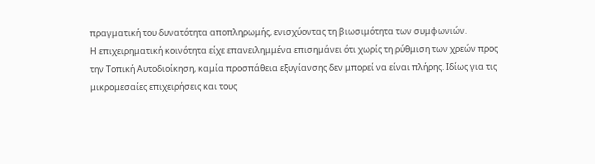πραγματική του δυνατότητα αποπληρωμής, ενισχύοντας τη βιωσιμότητα των συμφωνιών.
Η επιχειρηματική κοινότητα είχε επανειλημμένα επισημάνει ότι χωρίς τη ρύθμιση των χρεών προς την Τοπική Αυτοδιοίκηση, καμία προσπάθεια εξυγίανσης δεν μπορεί να είναι πλήρης. Ιδίως για τις μικρομεσαίες επιχειρήσεις και τους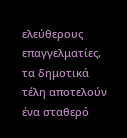ελεύθερους επαγγελματίες, τα δημοτικά τέλη αποτελούν ένα σταθερό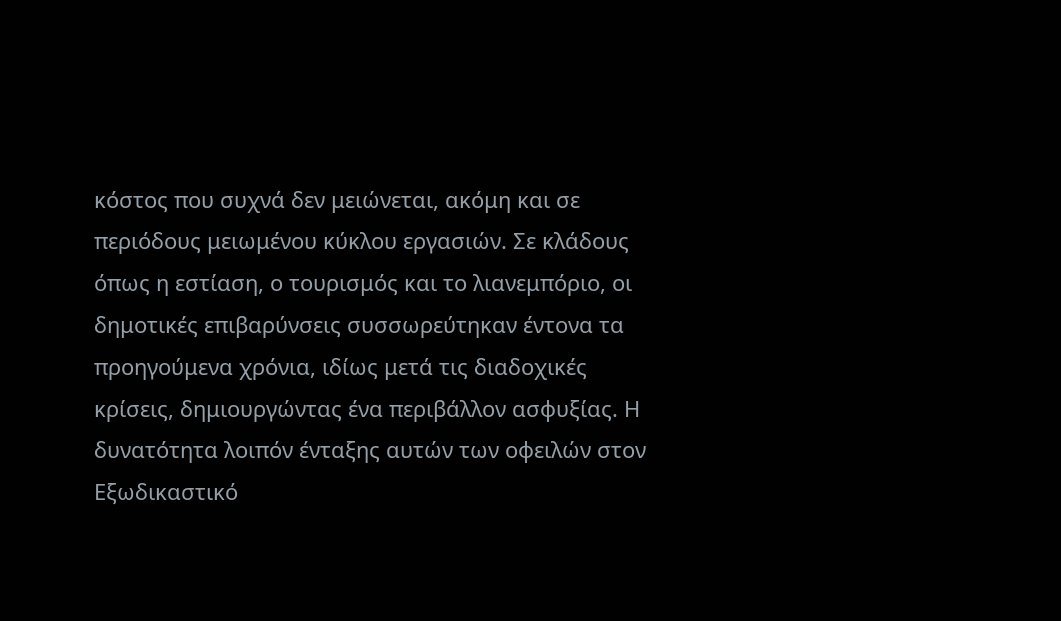κόστος που συχνά δεν μειώνεται, ακόμη και σε περιόδους μειωμένου κύκλου εργασιών. Σε κλάδους όπως η εστίαση, ο τουρισμός και το λιανεμπόριο, οι δημοτικές επιβαρύνσεις συσσωρεύτηκαν έντονα τα προηγούμενα χρόνια, ιδίως μετά τις διαδοχικές κρίσεις, δημιουργώντας ένα περιβάλλον ασφυξίας. Η δυνατότητα λοιπόν ένταξης αυτών των οφειλών στον Εξωδικαστικό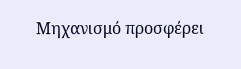Μηχανισμό προσφέρει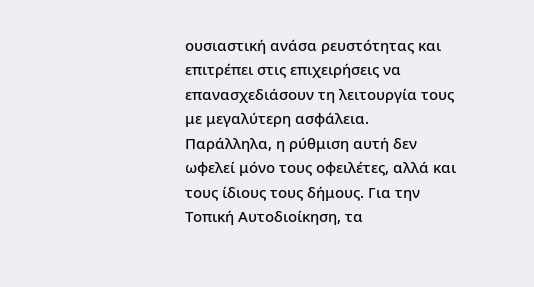ουσιαστική ανάσα ρευστότητας και επιτρέπει στις επιχειρήσεις να επανασχεδιάσουν τη λειτουργία τους με μεγαλύτερη ασφάλεια.
Παράλληλα, η ρύθμιση αυτή δεν ωφελεί μόνο τους οφειλέτες, αλλά και τους ίδιους τους δήμους. Για την Τοπική Αυτοδιοίκηση, τα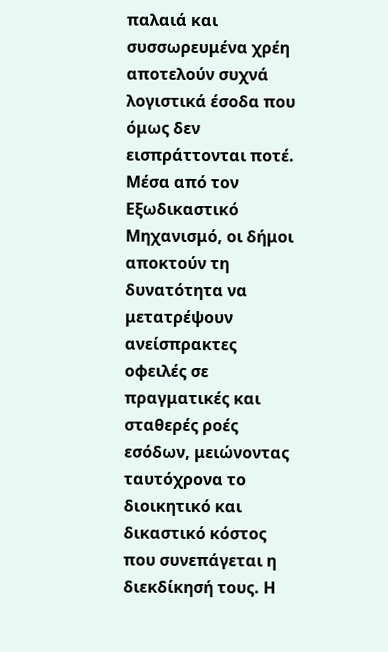παλαιά και συσσωρευμένα χρέη αποτελούν συχνά λογιστικά έσοδα που όμως δεν εισπράττονται ποτέ. Μέσα από τον Εξωδικαστικό Μηχανισμό, οι δήμοι αποκτούν τη δυνατότητα να μετατρέψουν ανείσπρακτες οφειλές σε πραγματικές και σταθερές ροές εσόδων, μειώνοντας ταυτόχρονα το διοικητικό και δικαστικό κόστος που συνεπάγεται η διεκδίκησή τους. Η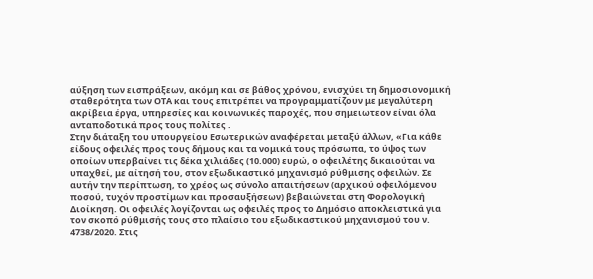αύξηση των εισπράξεων, ακόμη και σε βάθος χρόνου, ενισχύει τη δημοσιονομική σταθερότητα των ΟΤΑ και τους επιτρέπει να προγραμματίζουν με μεγαλύτερη ακρίβεια έργα, υπηρεσίες και κοινωνικές παροχές, που σημειωτεον είναι όλα ανταποδοτικά προς τους πολίτες .
Στην διάταξη του υπουργείου Εσωτερικών αναφέρεται μεταξύ άλλων, «Για κάθε είδους οφειλές προς τους δήμους και τα νομικά τους πρόσωπα, το ύψος των οποίων υπερβαίνει τις δέκα χιλιάδες (10.000) ευρώ, ο οφειλέτης δικαιούται να υπαχθεί, με αίτησή του, στον εξωδικαστικό μηχανισμό ρύθμισης οφειλών. Σε αυτήν την περίπτωση, το χρέος ως σύνολο απαιτήσεων (αρχικού οφειλόμενου ποσού, τυχόν προστίμων και προσαυξήσεων) βεβαιώνεται στη Φορολογική Διοίκηση. Οι οφειλές λογίζονται ως οφειλές προς το Δημόσιο αποκλειστικά για τον σκοπό ρύθμισής τους στο πλαίσιο του εξωδικαστικού μηχανισμού του ν. 4738/2020. Στις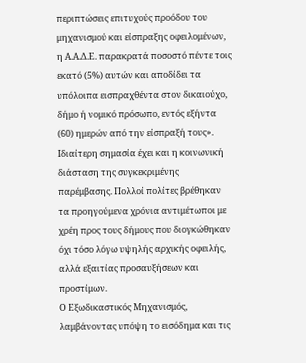περιπτώσεις επιτυχούς προόδου του μηχανισμού και είσπραξης οφειλομένων, η Α.Α.Δ.Ε. παρακρατά ποσοστό πέντε τοις εκατό (5%) αυτών και αποδίδει τα υπόλοιπα εισπραχθέντα στον δικαιούχο, δήμο ή νομικό πρόσωπο, εντός εξήντα (60) ημερών από την είσπραξή τους».
Ιδιαίτερη σημασία έχει και η κοινωνική διάσταση της συγκεκριμένης παρέμβασης. Πολλοί πολίτες βρέθηκαν τα προηγούμενα χρόνια αντιμέτωποι με χρέη προς τους δήμους που διογκώθηκαν όχι τόσο λόγω υψηλής αρχικής οφειλής, αλλά εξαιτίας προσαυξήσεων και προστίμων.
Ο Εξωδικαστικός Μηχανισμός, λαμβάνοντας υπόψη το εισόδημα και τις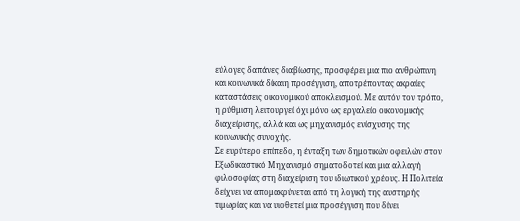εύλογες δαπάνες διαβίωσης, προσφέρει μια πιο ανθρώπινη και κοινωνικά δίκαιη προσέγγιση, αποτρέποντας ακραίες καταστάσεις οικονομικού αποκλεισμού. Με αυτόν τον τρόπο, η ρύθμιση λειτουργεί όχι μόνο ως εργαλείο οικονομικής διαχείρισης, αλλά και ως μηχανισμός ενίσχυσης της κοινωνικής συνοχής.
Σε ευρύτερο επίπεδο, η ένταξη των δημοτικών οφειλών στον Εξωδικαστικό Μηχανισμό σηματοδοτεί και μια αλλαγή φιλοσοφίας στη διαχείριση του ιδιωτικού χρέους. Η Πολιτεία δείχνει να απομακρύνεται από τη λογική της αυστηρής τιμωρίας και να υιοθετεί μια προσέγγιση που δίνει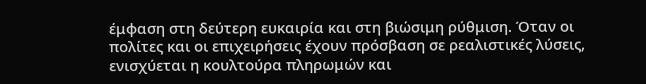έμφαση στη δεύτερη ευκαιρία και στη βιώσιμη ρύθμιση. Όταν οι πολίτες και οι επιχειρήσεις έχουν πρόσβαση σε ρεαλιστικές λύσεις, ενισχύεται η κουλτούρα πληρωμών και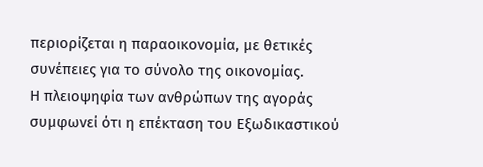περιορίζεται η παραοικονομία, με θετικές συνέπειες για το σύνολο της οικονομίας.
Η πλειοψηφία των ανθρώπων της αγοράς συμφωνεί ότι η επέκταση του Εξωδικαστικού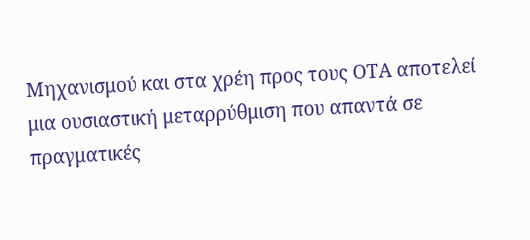Μηχανισμού και στα χρέη προς τους ΟΤΑ αποτελεί μια ουσιαστική μεταρρύθμιση που απαντά σε πραγματικές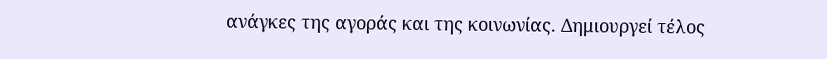ανάγκες της αγοράς και της κοινωνίας. Δημιουργεί τέλος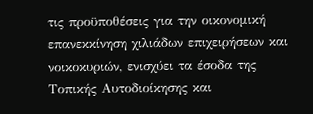τις προϋποθέσεις για την οικονομική επανεκκίνηση χιλιάδων επιχειρήσεων και νοικοκυριών, ενισχύει τα έσοδα της Τοπικής Αυτοδιοίκησης και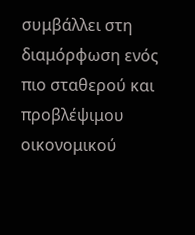συμβάλλει στη διαμόρφωση ενός πιο σταθερού και προβλέψιμου οικονομικού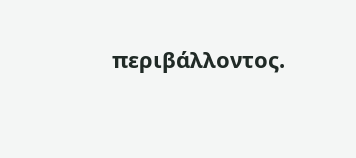περιβάλλοντος.